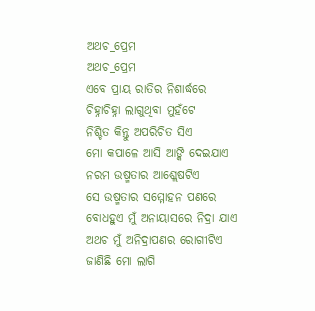ଅଥଚ_ପ୍ରେମ
ଅଥଚ_ପ୍ରେମ
ଏବେ ପ୍ରାୟ ରାତିର ନିଶାର୍ଦ୍ଧରେ
ଚିହ୍ନାଚିହ୍ନା ଲାଗୁଥିବା ମୁହଁଟେ
ନିଶ୍ଚିତ କିନ୍ତୁ ଅପରିଚିତ ସିଏ
ମୋ କପାଳେ ଆସି ଆଙ୍କି ଦେଇଯାଏ
ନରମ ଉଷ୍ମତାର ଆଶ୍ଲେଷଟିଏ
ସେ ଉଷ୍ମତାର ସମ୍ମୋହନ ପଣରେ
ବୋଧହୁଏ ମୁଁ ଅନାୟାସରେ ନିଦ୍ରା ଯାଏ
ଅଥଚ ମୁଁ ଅନିଦ୍ରାପଣର ରୋଗୀଟିଏ
ଜାଣିଛି ମୋ ଲାଗି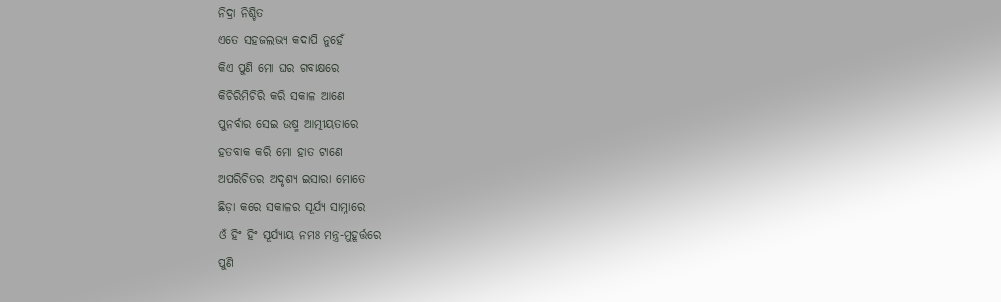ନିଦ୍ରା ନିଶ୍ଚିତ
ଏତେ ସହଜଲଭ୍ୟ କଦାପି ନୁହେଁ
କିଏ ପୁଣି ମୋ ଘର ଗବାକ୍ଷରେ
କିଚିରିମିଚିରି କରି ସକାଳ ଆଣେ
ପୁନର୍ବାର ସେଇ ଉଷ୍ମ ଆତ୍ମୀୟତାରେ
ହତବାକ କରି ମୋ ହାତ ଟାଣେ
ଅପରିଚିତର ଅଦୃଶ୍ୟ ଇସାରା ମୋତେ
ଛିଡ଼ା କରେ ସକାଳର ସୂର୍ଯ୍ୟ ସାମ୍ନାରେ
ଓଁ ହିଂ ହିଂ ସୂର୍ଯ୍ୟାୟ ନମଃ ମନ୍ତ୍ର-ମୁହୂର୍ତ୍ତରେ
ପୁଣି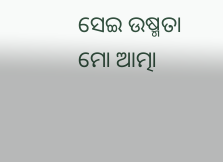ସେଇ ଉଷ୍ମତା ମୋ ଆତ୍ମା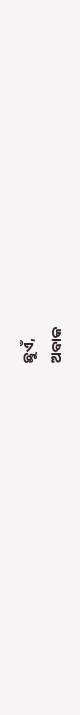ଛୁଏଁ,
ଅବାକ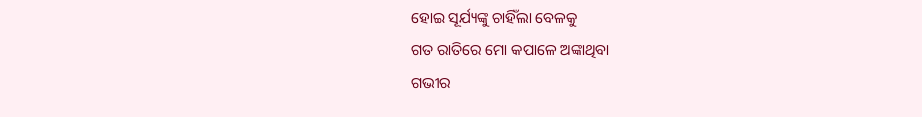ହୋଇ ସୂର୍ଯ୍ୟଙ୍କୁ ଚାହିଁଲା ବେଳକୁ
ଗତ ରାତିରେ ମୋ କପାଳେ ଅଙ୍କାଥିବା
ଗଭୀର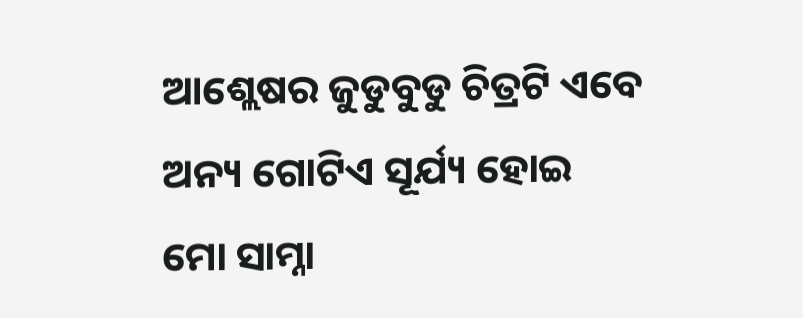ଆଶ୍ଲେଷର ଜୁଡୁବୁଡୁ ଚିତ୍ରଟି ଏବେ
ଅନ୍ୟ ଗୋଟିଏ ସୂର୍ଯ୍ୟ ହୋଇ
ମୋ ସାମ୍ନା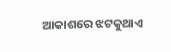ଆକାଶରେ ଝଟକୁଥାଏ